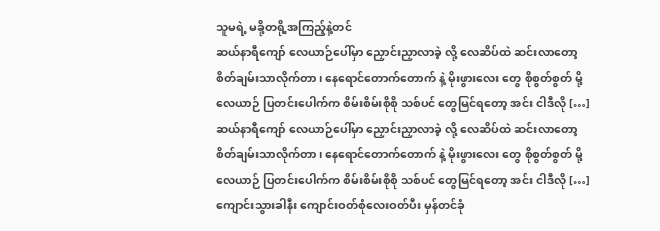သူမရဲ့ မခို့တရို့အကြည့်နဲ့တင်
ဆယ်နာရီကျော် လေယာဉ်ပေါ်မှာ ညှောင်းညှာလာခဲ့ လို့ လေဆိပ်ထဲ ဆင်းလာတော့ စိတ်ချမ်းသာလိုက်တာ၊ နေရောင်တောက်တောက် နဲ့ မိုးဖွားလေး တွေ စိုစွတ်စွတ် မို့ လေယာဉ် ပြတင်းပေါက်က စိမ်းစိမ်းစိုစို သစ်ပင် တွေမြင်ရတော့ အင်း ငါဒီလို […]
ဆယ်နာရီကျော် လေယာဉ်ပေါ်မှာ ညှောင်းညှာလာခဲ့ လို့ လေဆိပ်ထဲ ဆင်းလာတော့ စိတ်ချမ်းသာလိုက်တာ၊ နေရောင်တောက်တောက် နဲ့ မိုးဖွားလေး တွေ စိုစွတ်စွတ် မို့ လေယာဉ် ပြတင်းပေါက်က စိမ်းစိမ်းစိုစို သစ်ပင် တွေမြင်ရတော့ အင်း ငါဒီလို […]
ကျောင်းသွားခါနီး ကျောင်းဝတ်စုံလေးဝတ်ပီး မှန်တင်ခုံ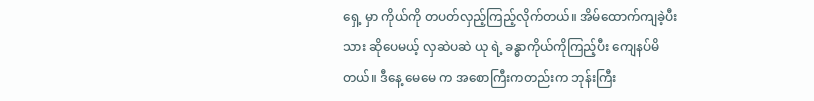ရှေ့ မှာ ကိုယ်ကို တပတ်လှည့်ကြည့်လိုက်တယ်။ အိမ်ထောက်ကျခဲ့ပီးသား ဆိုပေမယ့် လှဆဲပဆဲ ယု ရဲ့ ခန္ဓာကိုယ်ကိုကြည့်ပီး ကျေနပ်မိတယ်။ ဒီနေ့ မေမေ က အစောကြီးကတည်းက ဘုန်းကြီး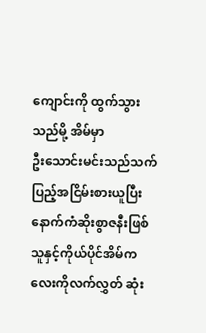ကျောင်းကို ထွက်သွားသည်မို့ အိမ်မှာ
ဦးသောင်းမင်းသည်သက်ပြည့်အငြိမ်းစားယူပြီးနောက်ကံဆိုးစွာဇနီးဖြစ်သူနှင့်ကိုယ်ပိုင်အိမ်ကလေးကိုလက်လွှတ် ဆုံး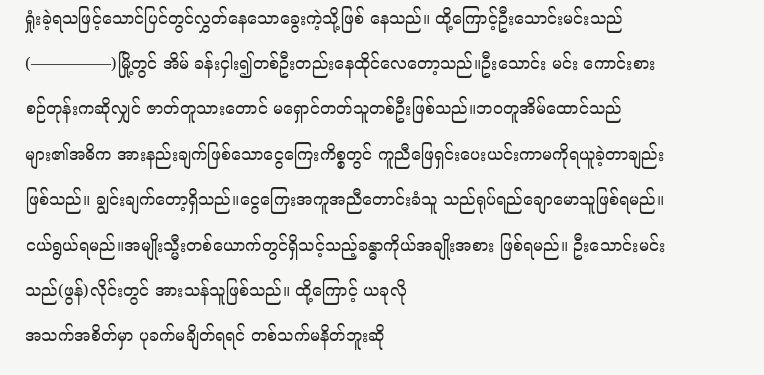ရှုံးခဲ့ရသဖြင့်သောင်ပြင်တွင်လွှတ်နေသောခွေးကဲ့သို့ဖြစ် နေသည်။ ထို့ကြောင့်ဦးသောင်းမင်းသည်(—————)မြို့တွင် အိမ် ခန်းငှါး၍တစ်ဦးတည်းနေထိုင်လေတော့သည်။ဦးသောင်း မင်း ကောင်းစားစဉ်တုန်းကဆိုလျှင် ဇာတ်တူသားတောင် မရှောင်တတ်သူတစ်ဦးဖြစ်သည်။ဘဝတူအိမ်ထောင်သည် များ၏အဓိက အားနည်းချက်ဖြစ်သောငွေကြေးကိစ္စတွင် ကူညီဖြေရှင်းပေးယင်းကာမကိုရယူခဲ့တာချည်းဖြစ်သည်။ ချွင်းချက်တော့ရှိသည်။ငွေကြေးအကူအညီတောင်းခံသူ သည်ရုပ်ရည်ချောမောသူဖြစ်ရမည်။ငယ်ရွယ်ရမည်။အမျိုးသ္မီးတစ်ယောက်တွင်ရှိသင့်သည့်ခန္ဓာကိုယ်အချိုးအစား ဖြစ်ရမည်။ ဦးသောင်းမင်းသည်(ဖွန်)လိုင်းတွင် အားသန်သူဖြစ်သည်။ ထို့ကြောင့် ယခုလို
အသက်အစိတ်မှာ ပုခက်မချိတ်ရရင် တစ်သက်မနိတ်ဘူးဆို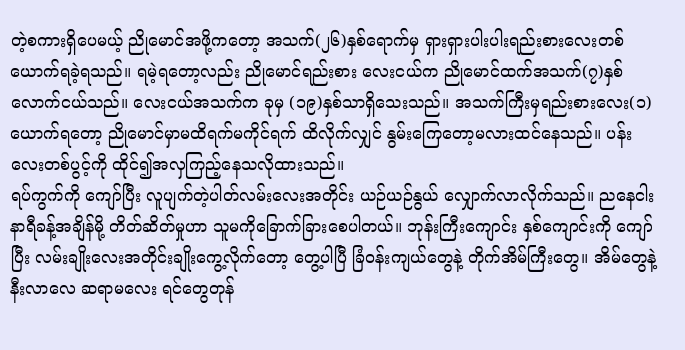တဲ့စကားရှိပေမယ့် ညိုမောင်အဖို့ကတော့ အသက်(၂၆)နှစ်ရောက်မှ ရှားရှားပါးပါးရည်းစားလေးတစ်ယောက်ရခဲ့ရသည်။ ရမဲ့ရတော့လည်း ညိုမောင်ရည်းစား လေးငယ်က ညိုမောင်ထက်အသက်(၇)နှစ်လောက်ငယ်သည်။ လေးငယ်အသက်က ခုမှ (၁၉)နှစ်သာရှိသေးသည်။ အသက်ကြီးမှရည်းစားလေး(၁) ယောက်ရတော့ ညိုမောင်မှာမထိရက်မကိုင်ရက် ထိလိုက်လျှင် နွမ်းကြေတော့မလားထင်နေသည်။ ပန်းလေးတစ်ပွင့်ကို ထိုင်၍အလှကြည့်နေသလိုထားသည်။
ရပ်ကွက်ကို ကျော်ပြီး လူပျက်တဲ့ပါတ်လမ်းလေးအတိုင်း ယဉ်ယဉ်နွယ် လျှောက်လာလိုက်သည်။ ညနေငါးနာရီခန့်အချိန်မို့ တိတ်ဆိတ်မှုဟာ သူမကိုခြောက်ခြားစေပါတယ်။ ဘုန်းကြီးကျောင်း နှစ်ကျောင်းကို ကျော်ပြီး လမ်းချိုးလေးအတိုင်းချိုးကွေ့လိုက်တော့ တွေ့ပါပြီ ခြံဝန်းကျယ်တွေနဲ့ တိုက်အိမ်ကြီးတွေ။ အိမ်တွေနဲ့ နီးလာလေ ဆရာမလေး ရင်တွေတုန်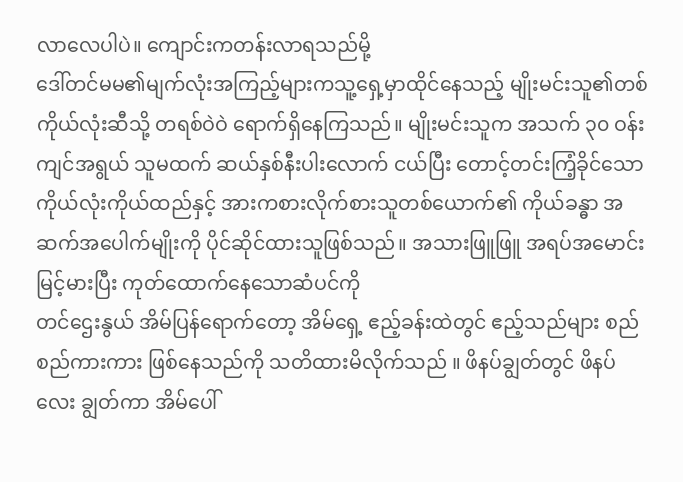လာလေပါပဲ။ ကျောင်းကတန်းလာရသည်မို့
ဒေါ်တင်မမ၏မျက်လုံးအကြည့်များကသူ့ရှေ့မှာထိုင်နေသည့် မျိုးမင်းသူ၏တစ်ကိုယ်လုံးဆီသို့ တရစ်ဝဲဝဲ ရောက်ရှိနေကြသည်။ မျိုးမင်းသူက အသက် ၃၀ ဝန်းကျင်အရွယ် သူမထက် ဆယ်နှစ်နီးပါးလောက် ငယ်ပြီး တောင့်တင်းကြံ့ခိုင်သော ကိုယ်လုံးကိုယ်ထည်နှင့် အားကစားလိုက်စားသူတစ်ယောက်၏ ကိုယ်ခန္ဓာ အဆက်အပေါက်မျိုးကို ပိုင်ဆိုင်ထားသူဖြစ်သည်။ အသားဖြူဖြူ အရပ်အမောင်းမြင့်မားပြီး ကုတ်ထောက်နေသောဆံပင်ကို
တင်ဌေးနွယ် အိမ်ပြန်ရောက်တော့ အိမ်ရှေ့ ဧည့်ခန်းထဲတွင် ဧည့်သည်များ စည်စည်ကားကား ဖြစ်နေသည်ကို သတိထားမိလိုက်သည် ။ ဖိနပ်ချွတ်တွင် ဖိနပ်လေး ချွတ်ကာ အိမ်ပေါ်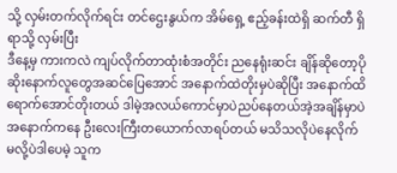သို့ လှမ်းတက်လိုက်ရင်း တင်ဌေးနွယ်က အိမ်ရှေ့ ဧည့်ခန်းထဲရှိ ဆက်တီ ရှိရာသို့ လှမ်းပြီး
ဒီနေ့မှ ကားကလဲ ကျပ်လိုက်တာထုံးစံအတိုင်း ညနေရုံးဆင်း ချိန်ဆိုတော့ပိုဆိုးနောက်လူတွေအဆင်ပြေအောင် အနောက်ထဲတိုးမှပဲဆိုပြီး အနောက်ထိရောက်အောင်တိုးတယ် ဒါမဲ့အလယ်ကောင်မှာပဲညပ်နေတယ်အဲ့အချိန်မှာပဲ အနောက်ကနေ ဦးလေးကြီးတယောက်လာရပ်တယ် မသိသလိုပဲနေလိုက်မလို့ပဲဒါပေမဲ့ သူက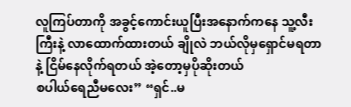လူကြပ်တာကို အခွင့်ကောင်းယူပြီးအနောက်ကနေ သူ့လီးကြီးနဲ့ လာထောက်ထားတယ် ချိုလဲ ဘယ်လိုမှရှောင်မရတာနဲ့ ငြိမ်နေလိုက်ရတယ် အဲ့တော့မှပိုဆိုးတယ်
စပါယ်ရေညီမလေး” “ရှင်..မ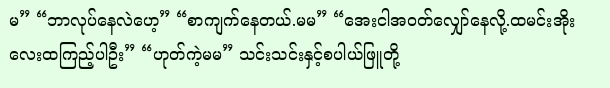မ” “ဘာလုပ်နေလဲဟေ့” “စာကျက်နေတယ်.မမ” “အေးငါအဝတ်လျှော်နေလို့.ထမင်းအိုးလေးထကြည့်ပါဦး” “ဟုတ်ကဲ့မမ” သင်းသင်းနှင့်စပါယ်ဖြူတို့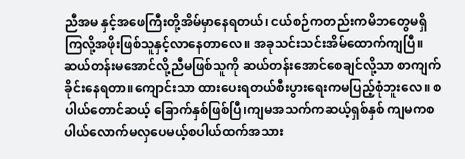ညီအမ နှင့်အဖေကြီးတို့အိမ်မှာနေရတယ်၊ ငယ်စဉ်ကတည်းကမိဘတွေမရှိကြလို့အဖိုးဖြစ်သူနှင့်လာနေတာလေ။ အခုသင်းသင်းအိမ်ထောက်ကျပြီ။ ဆယ်တန်းမအောင်လို့ညီမဖြစ်သူကို ဆယ်တန်းအောင်စေချင်လို့သာ စာကျက်ခိုင်းနေရတာ။ကျောင်းသာ ထားပေးရတယ်စီးပွားရေးကမပြည့်စုံဘူးလေ။ စပါယ်တောင်ဆယ့် ခြောက်နှစ်ဖြစ်ပြီ၊ကျမအသက်ကဆယ့်ရှစ်နှစ် ကျမကစပါယ်လောက်မလှပေမယ့်စပါယ်ထက်အသား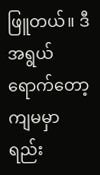ဖြူတယ်။ ဒီအရွယ်ရောက်တော့ကျမမှာရည်း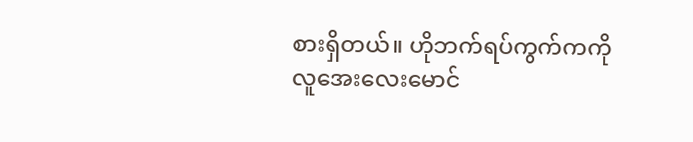စားရှိတယ်။ ဟိုဘက်ရပ်ကွက်ကကိုလူအေးလေးမောင်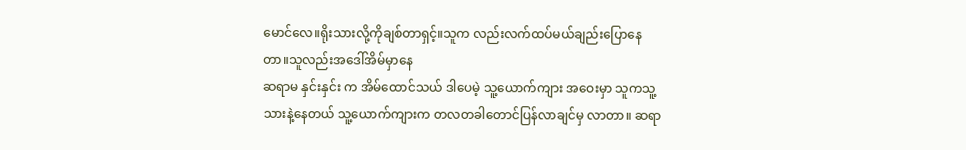မောင်လေ။ရိုးသားလို့ကိုချစ်တာရှင့်။သူက လည်းလက်ထပ်မယ်ချည်းပြောနေတာ။သူလည်းအဒေါ်အိမ်မှာနေ
ဆရာမ နှင်းနှင်း က အိမ်ထောင်သယ် ဒါပေမဲ့ သူ့ယောက်ကျား အဝေးမှာ သူကသူ့သားနဲ့နေတယ် သူ့ယောက်ကျားက တလတခါတောင်ပြန်လာချင်မှ လာတာ။ ဆရာ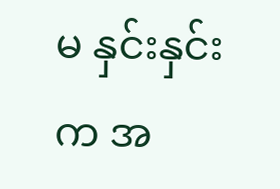မ နှင်းနှင်း က အ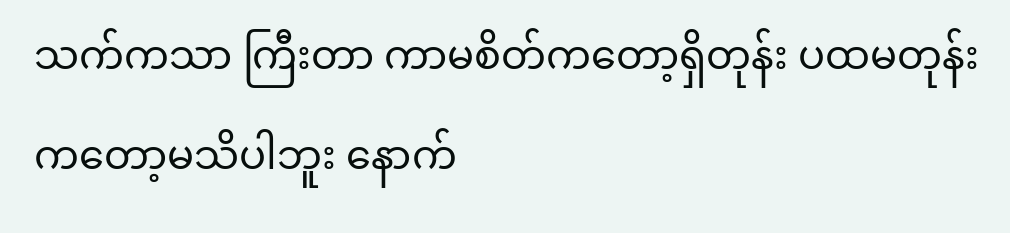သက်ကသာ ကြီးတာ ကာမစိတ်ကတော့ရှိတုန်း ပထမတုန်းကတော့မသိပါဘူး နောက်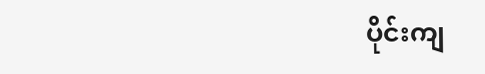ပိုင်းကျ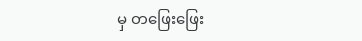မှ တဖြေးဖြေး